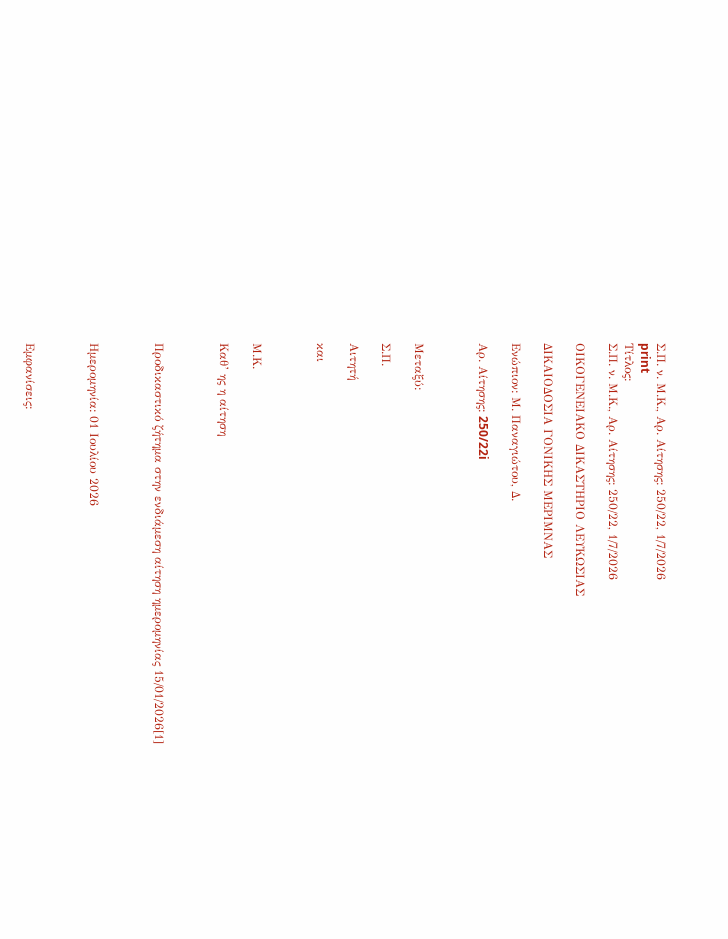Σ.Π. ν. Μ.Κ., Αρ. Αίτησης: 250/22, 1/7/2026
print
Τίτλος:
Σ.Π. ν. Μ.Κ., Αρ. Αίτησης: 250/22, 1/7/2026

ΟΙΚΟΓΕΝΕΙΑΚΟ ΔΙΚΑΣΤΗΡΙΟ ΛΕΥΚΩΣΙΑΣ

ΔΙΚΑΙΟΔΟΣΙΑ ΓΟΝΙΚΗΣ ΜΕΡΙΜΝΑΣ

Ενώπιον: Μ. Παναγιώτου, Δ.

Αρ. Αίτησης: 250/22i



Μεταξύ:

Σ.Π.

Αιτητή

και



Μ.Κ.

Καθ’ ης η αίτηση



Προδικαστικό ζήτημα στην ενδιάμεση αίτηση ημερομηνίας 15/01/2026[1]



Ημερομηνία: 01 Ιουλίου 2026



Εμφανίσεις: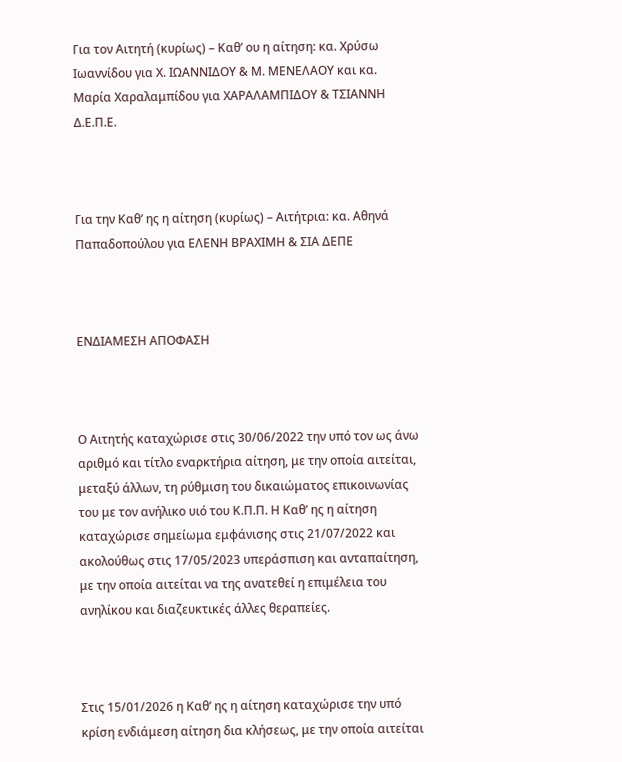Για τον Αιτητή (κυρίως) – Καθ’ ου η αίτηση: κα. Χρύσω Ιωαννίδου για Χ. ΙΩΑΝΝΙΔΟΥ & Μ. ΜΕΝΕΛΑΟΥ και κα. Μαρία Χαραλαμπίδου για ΧΑΡΑΛΑΜΠΙΔΟΥ & ΤΣΙΑΝΝΗ Δ.Ε.Π.Ε.



Για την Καθ’ ης η αίτηση (κυρίως) – Αιτήτρια: κα. Αθηνά Παπαδοπούλου για ΕΛΕΝΗ ΒΡΑΧΙΜΗ & ΣΙΑ ΔΕΠΕ



ΕΝΔΙΑΜΕΣΗ ΑΠΟΦΑΣΗ



Ο Αιτητής καταχώρισε στις 30/06/2022 την υπό τον ως άνω αριθμό και τίτλο εναρκτήρια αίτηση, με την οποία αιτείται, μεταξύ άλλων, τη ρύθμιση του δικαιώματος επικοινωνίας του με τον ανήλικο υιό του Κ.Π.Π. Η Καθ’ ης η αίτηση καταχώρισε σημείωμα εμφάνισης στις 21/07/2022 και ακολούθως στις 17/05/2023 υπεράσπιση και ανταπαίτηση, με την οποία αιτείται να της ανατεθεί η επιμέλεια του ανηλίκου και διαζευκτικές άλλες θεραπείες.



Στις 15/01/2026 η Καθ’ ης η αίτηση καταχώρισε την υπό κρίση ενδιάμεση αίτηση δια κλήσεως, με την οποία αιτείται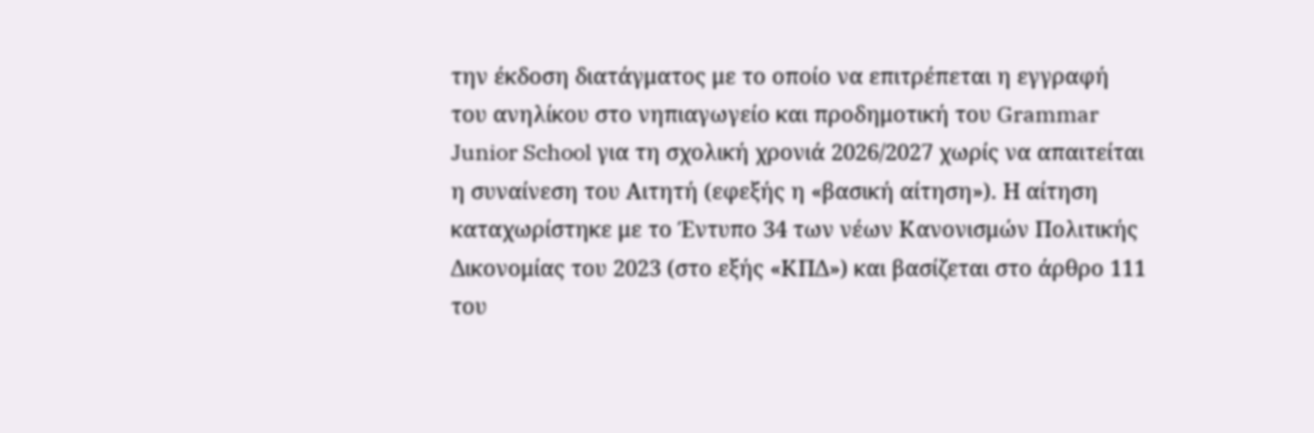την έκδοση διατάγματος με το οποίο να επιτρέπεται η εγγραφή του ανηλίκου στο νηπιαγωγείο και προδημοτική του Grammar Junior School για τη σχολική χρονιά 2026/2027 χωρίς να απαιτείται η συναίνεση του Αιτητή (εφεξής η «βασική αίτηση»). Η αίτηση καταχωρίστηκε με το Έντυπο 34 των νέων Κανονισμών Πολιτικής Δικονομίας του 2023 (στο εξής «ΚΠΔ») και βασίζεται στο άρθρο 111 του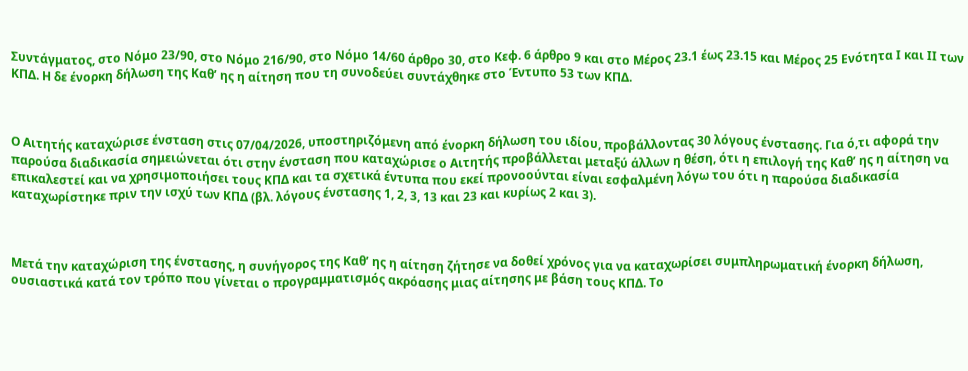Συντάγματος, στο Νόμο 23/90, στο Νόμο 216/90, στο Νόμο 14/60 άρθρο 30, στο Κεφ. 6 άρθρο 9 και στο Μέρος 23.1 έως 23.15 και Μέρος 25 Ενότητα Ι και ΙΙ των ΚΠΔ. Η δε ένορκη δήλωση της Καθ’ ης η αίτηση που τη συνοδεύει συντάχθηκε στο Έντυπο 53 των ΚΠΔ.



Ο Αιτητής καταχώρισε ένσταση στις 07/04/2026, υποστηριζόμενη από ένορκη δήλωση του ιδίου, προβάλλοντας 30 λόγους ένστασης. Για ό,τι αφορά την παρούσα διαδικασία σημειώνεται ότι στην ένσταση που καταχώρισε ο Αιτητής προβάλλεται μεταξύ άλλων η θέση, ότι η επιλογή της Καθ’ ης η αίτηση να επικαλεστεί και να χρησιμοποιήσει τους ΚΠΔ και τα σχετικά έντυπα που εκεί προνοούνται είναι εσφαλμένη λόγω του ότι η παρούσα διαδικασία καταχωρίστηκε πριν την ισχύ των ΚΠΔ (βλ. λόγους ένστασης 1, 2, 3, 13 και 23 και κυρίως 2 και 3).



Μετά την καταχώριση της ένστασης, η συνήγορος της Καθ’ ης η αίτηση ζήτησε να δοθεί χρόνος για να καταχωρίσει συμπληρωματική ένορκη δήλωση, ουσιαστικά κατά τον τρόπο που γίνεται ο προγραμματισμός ακρόασης μιας αίτησης με βάση τους ΚΠΔ. Το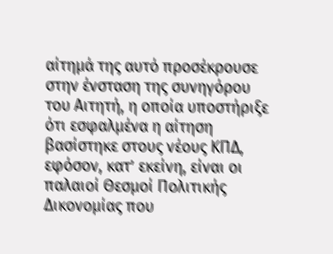αίτημά της αυτό προσέκρουσε στην ένσταση της συνηγόρου του Αιτητή, η οποία υποστήριξε ότι εσφαλμένα η αίτηση βασίστηκε στους νέους ΚΠΔ, εφόσον, κατ’ εκείνη, είναι οι παλαιοί Θεσμοί Πολιτικής Δικονομίας που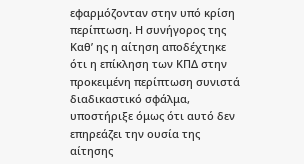εφαρμόζονταν στην υπό κρίση περίπτωση. Η συνήγορος της Καθ’ ης η αίτηση αποδέχτηκε ότι η επίκληση των ΚΠΔ στην προκειμένη περίπτωση συνιστά διαδικαστικό σφάλμα, υποστήριξε όμως ότι αυτό δεν επηρεάζει την ουσία της αίτησης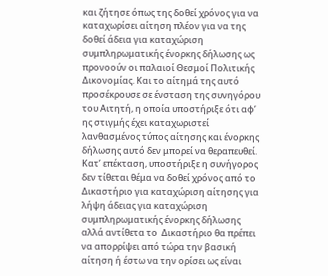και ζήτησε όπως της δοθεί χρόνος για να καταχωρίσει αίτηση πλέον για να της δοθεί άδεια για καταχώριση συμπληρωματικής ένορκης δήλωσης ως προνοούν οι παλαιοί Θεσμοί Πολιτικής Δικονομίας. Και το αίτημά της αυτό προσέκρουσε σε ένσταση της συνηγόρου του Αιτητή, η οποία υποστήριξε ότι αφ’ ης στιγμής έχει καταχωριστεί λανθασμένος τύπος αίτησης και ένορκης δήλωσης αυτό δεν μπορεί να θεραπευθεί. Κατ’ επέκταση, υποστήριξε η συνήγορος δεν τίθεται θέμα να δοθεί χρόνος από το Δικαστήριο για καταχώριση αίτησης για λήψη άδειας για καταχώριση συμπληρωματικής ένορκης δήλωσης αλλά αντίθετα το  Δικαστήριο θα πρέπει να απορρίψει από τώρα την βασική αίτηση ή έστω να την ορίσει ως είναι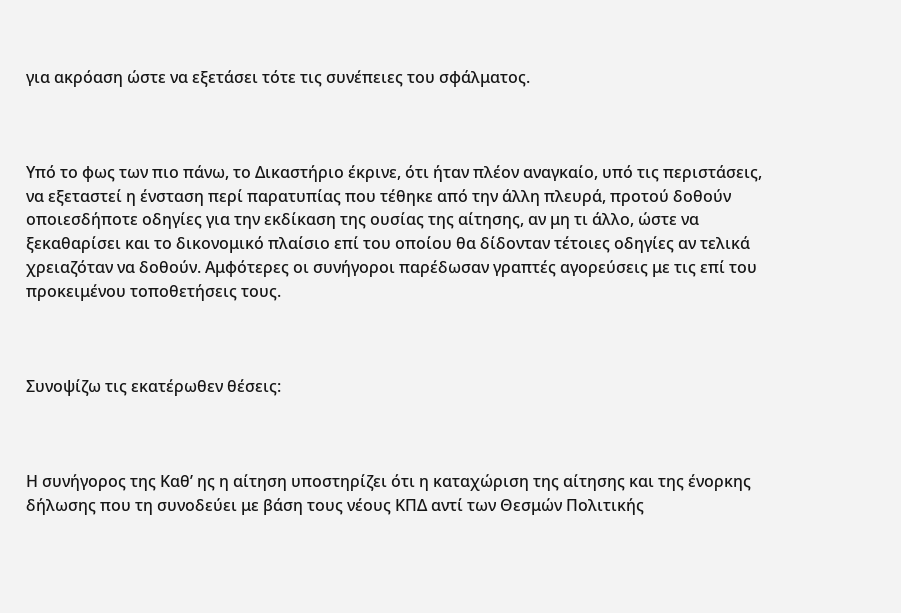για ακρόαση ώστε να εξετάσει τότε τις συνέπειες του σφάλματος.



Υπό το φως των πιο πάνω, το Δικαστήριο έκρινε, ότι ήταν πλέον αναγκαίο, υπό τις περιστάσεις, να εξεταστεί η ένσταση περί παρατυπίας που τέθηκε από την άλλη πλευρά, προτού δοθούν οποιεσδήποτε οδηγίες για την εκδίκαση της ουσίας της αίτησης, αν μη τι άλλο, ώστε να ξεκαθαρίσει και το δικονομικό πλαίσιο επί του οποίου θα δίδονταν τέτοιες οδηγίες αν τελικά χρειαζόταν να δοθούν. Αμφότερες οι συνήγοροι παρέδωσαν γραπτές αγορεύσεις με τις επί του προκειμένου τοποθετήσεις τους.



Συνοψίζω τις εκατέρωθεν θέσεις:



Η συνήγορος της Καθ’ ης η αίτηση υποστηρίζει ότι η καταχώριση της αίτησης και της ένορκης δήλωσης που τη συνοδεύει με βάση τους νέους ΚΠΔ αντί των Θεσμών Πολιτικής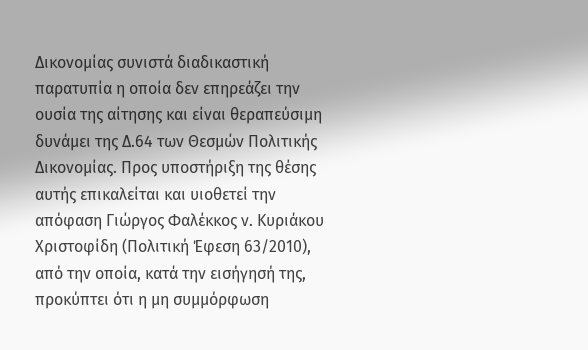Δικονομίας συνιστά διαδικαστική παρατυπία η οποία δεν επηρεάζει την ουσία της αίτησης και είναι θεραπεύσιμη δυνάμει της Δ.64 των Θεσμών Πολιτικής Δικονομίας. Προς υποστήριξη της θέσης αυτής επικαλείται και υιοθετεί την απόφαση Γιώργος Φαλέκκος ν. Κυριάκου Χριστοφίδη (Πολιτική Έφεση 63/2010), από την οποία, κατά την εισήγησή της, προκύπτει ότι η μη συμμόρφωση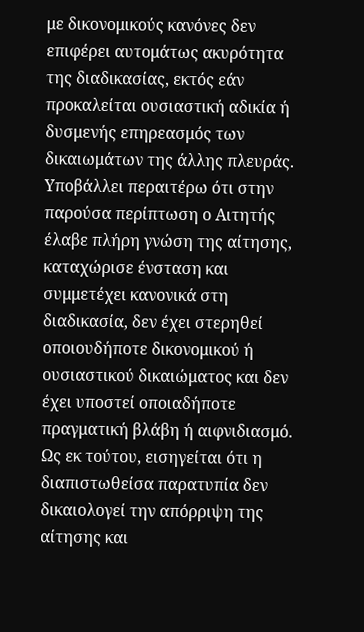με δικονομικούς κανόνες δεν επιφέρει αυτομάτως ακυρότητα της διαδικασίας, εκτός εάν προκαλείται ουσιαστική αδικία ή δυσμενής επηρεασμός των δικαιωμάτων της άλλης πλευράς. Υποβάλλει περαιτέρω ότι στην παρούσα περίπτωση ο Αιτητής έλαβε πλήρη γνώση της αίτησης, καταχώρισε ένσταση και συμμετέχει κανονικά στη διαδικασία, δεν έχει στερηθεί οποιουδήποτε δικονομικού ή ουσιαστικού δικαιώματος και δεν έχει υποστεί οποιαδήποτε πραγματική βλάβη ή αιφνιδιασμό. Ως εκ τούτου, εισηγείται ότι η διαπιστωθείσα παρατυπία δεν δικαιολογεί την απόρριψη της αίτησης και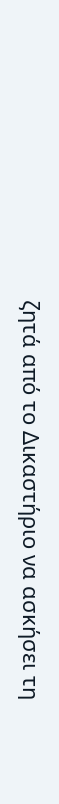ζητά από το Δικαστήριο να ασκήσει τη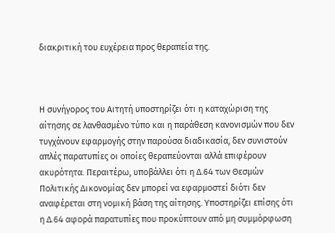διακριτική του ευχέρεια προς θεραπεία της.



Η συνήγορος του Αιτητή υποστηρίζει ότι η καταχώριση της αίτησης σε λανθασμένο τύπο και η παράθεση κανονισμών που δεν τυγχάνουν εφαρμογής στην παρούσα διαδικασία, δεν συνιστούν απλές παρατυπίες οι οποίες θεραπεύονται αλλά επιφέρουν ακυρότητα. Περαιτέρω, υποβάλλει ότι η Δ.64 των Θεσμών Πολιτικής Δικονομίας δεν μπορεί να εφαρμοστεί διότι δεν αναφέρεται στη νομική βάση της αίτησης. Υποστηρίζει επίσης ότι η Δ.64 αφορά παρατυπίες που προκύπτουν από μη συμμόρφωση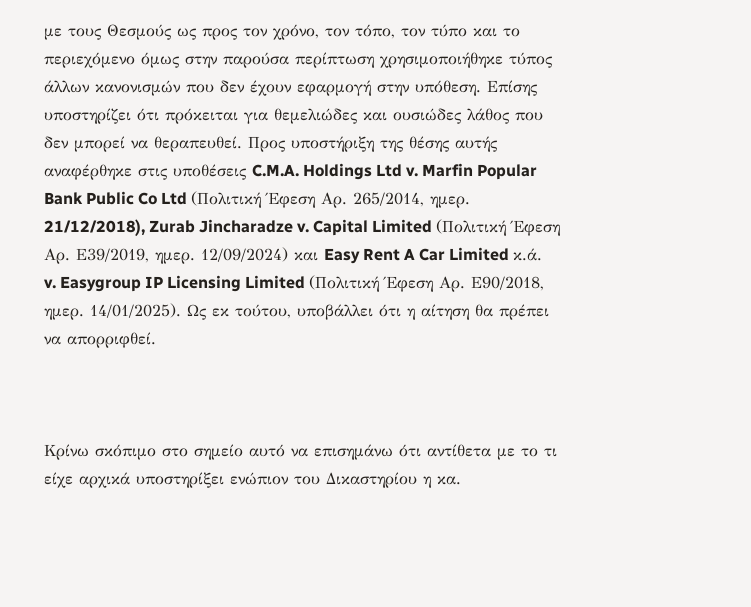με τους Θεσμούς ως προς τον χρόνο, τον τόπο, τον τύπο και το περιεχόμενο όμως στην παρούσα περίπτωση χρησιμοποιήθηκε τύπος άλλων κανονισμών που δεν έχουν εφαρμογή στην υπόθεση. Επίσης υποστηρίζει ότι πρόκειται για θεμελιώδες και ουσιώδες λάθος που δεν μπορεί να θεραπευθεί. Προς υποστήριξη της θέσης αυτής αναφέρθηκε στις υποθέσεις C.M.A. Holdings Ltd v. Marfin Popular Bank Public Co Ltd (Πολιτική Έφεση Αρ. 265/2014, ημερ. 21/12/2018), Zurab Jincharadze v. Capital Limited (Πολιτική Έφεση Αρ. Ε39/2019, ημερ. 12/09/2024) και Easy Rent A Car Limited κ.ά. v. Easygroup IP Licensing Limited (Πολιτική Έφεση Αρ. Ε90/2018, ημερ. 14/01/2025). Ως εκ τούτου, υποβάλλει ότι η αίτηση θα πρέπει να απορριφθεί.



Κρίνω σκόπιμο στο σημείο αυτό να επισημάνω ότι αντίθετα με το τι είχε αρχικά υποστηρίξει ενώπιον του Δικαστηρίου η κα.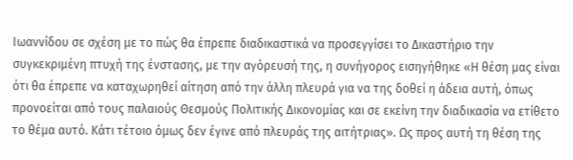Ιωαννίδου σε σχέση με το πώς θα έπρεπε διαδικαστικά να προσεγγίσει το Δικαστήριο την συγκεκριμένη πτυχή της ένστασης, με την αγόρευσή της, η συνήγορος εισηγήθηκε «Η θέση μας είναι ότι θα έπρεπε να καταχωρηθεί αίτηση από την άλλη πλευρά για να της δοθεί η άδεια αυτή, όπως προνοείται από τους παλαιούς Θεσμούς Πολιτικής Δικονομίας και σε εκείνη την διαδικασία να ετίθετο το θέμα αυτό. Κάτι τέτοιο όμως δεν έγινε από πλευράς της αιτήτριας». Ως προς αυτή τη θέση της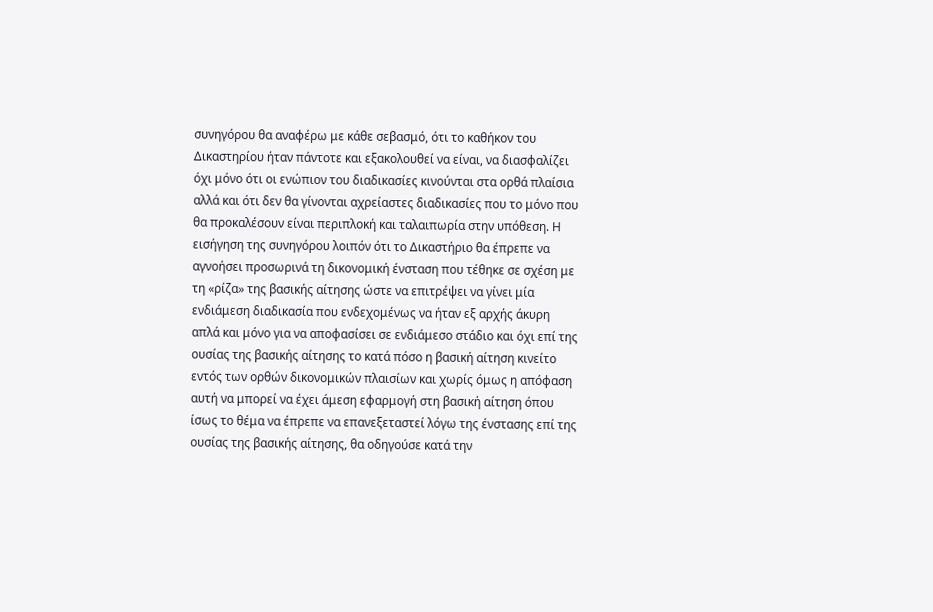συνηγόρου θα αναφέρω με κάθε σεβασμό, ότι το καθήκον του Δικαστηρίου ήταν πάντοτε και εξακολουθεί να είναι, να διασφαλίζει όχι μόνο ότι οι ενώπιον του διαδικασίες κινούνται στα ορθά πλαίσια αλλά και ότι δεν θα γίνονται αχρείαστες διαδικασίες που το μόνο που θα προκαλέσουν είναι περιπλοκή και ταλαιπωρία στην υπόθεση. Η εισήγηση της συνηγόρου λοιπόν ότι το Δικαστήριο θα έπρεπε να αγνοήσει προσωρινά τη δικονομική ένσταση που τέθηκε σε σχέση με τη «ρίζα» της βασικής αίτησης ώστε να επιτρέψει να γίνει μία ενδιάμεση διαδικασία που ενδεχομένως να ήταν εξ αρχής άκυρη απλά και μόνο για να αποφασίσει σε ενδιάμεσο στάδιο και όχι επί της ουσίας της βασικής αίτησης το κατά πόσο η βασική αίτηση κινείτο εντός των ορθών δικονομικών πλαισίων και χωρίς όμως η απόφαση αυτή να μπορεί να έχει άμεση εφαρμογή στη βασική αίτηση όπου ίσως το θέμα να έπρεπε να επανεξεταστεί λόγω της ένστασης επί της ουσίας της βασικής αίτησης, θα οδηγούσε κατά την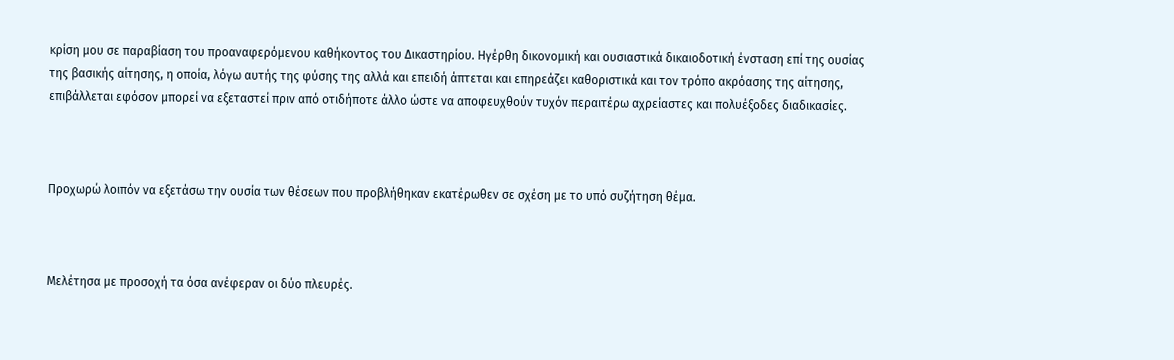κρίση μου σε παραβίαση του προαναφερόμενου καθήκοντος του Δικαστηρίου. Ηγέρθη δικονομική και ουσιαστικά δικαιοδοτική ένσταση επί της ουσίας της βασικής αίτησης, η οποία, λόγω αυτής της φύσης της αλλά και επειδή άπτεται και επηρεάζει καθοριστικά και τον τρόπο ακρόασης της αίτησης, επιβάλλεται εφόσον μπορεί να εξεταστεί πριν από οτιδήποτε άλλο ώστε να αποφευχθούν τυχόν περαιτέρω αχρείαστες και πολυέξοδες διαδικασίες.



Προχωρώ λοιπόν να εξετάσω την ουσία των θέσεων που προβλήθηκαν εκατέρωθεν σε σχέση με το υπό συζήτηση θέμα.



Μελέτησα με προσοχή τα όσα ανέφεραν οι δύο πλευρές.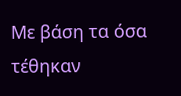Με βάση τα όσα τέθηκαν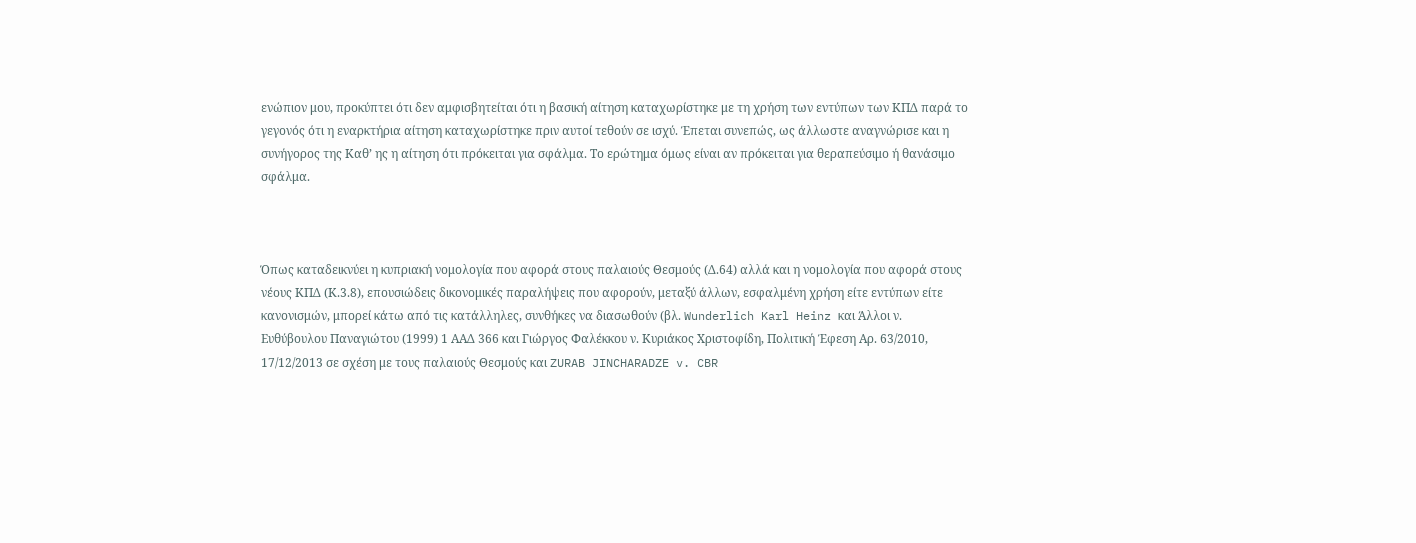ενώπιον μου, προκύπτει ότι δεν αμφισβητείται ότι η βασική αίτηση καταχωρίστηκε με τη χρήση των εντύπων των ΚΠΔ παρά το γεγονός ότι η εναρκτήρια αίτηση καταχωρίστηκε πριν αυτοί τεθούν σε ισχύ. Έπεται συνεπώς, ως άλλωστε αναγνώρισε και η συνήγορος της Καθ’ ης η αίτηση ότι πρόκειται για σφάλμα. Το ερώτημα όμως είναι αν πρόκειται για θεραπεύσιμο ή θανάσιμο σφάλμα.



Όπως καταδεικνύει η κυπριακή νομολογία που αφορά στους παλαιούς Θεσμούς (Δ.64) αλλά και η νομολογία που αφορά στους νέους ΚΠΔ (Κ.3.8), επουσιώδεις δικονομικές παραλήψεις που αφορούν, μεταξύ άλλων, εσφαλμένη χρήση είτε εντύπων είτε κανονισμών, μπορεί κάτω από τις κατάλληλες, συνθήκες να διασωθούν (βλ. Wunderlich Karl Heinz και Άλλοι ν. Eυθύβουλου Παναγιώτου (1999) 1 ΑΑΔ 366 και Γιώργος Φαλέκκου ν. Κυριάκος Χριστοφίδη, Πολιτική Έφεση Αρ. 63/2010, 17/12/2013 σε σχέση με τους παλαιούς Θεσμούς και ZURAB JINCHARADZE v. CBR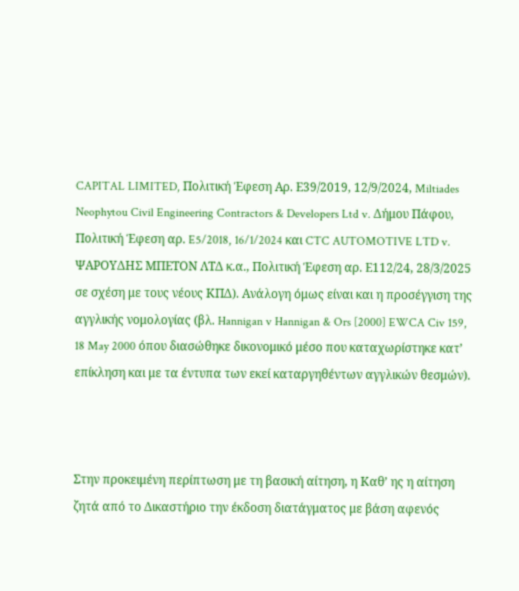CAPITAL LIMITED, Πολιτική Έφεση Αρ. Ε39/2019, 12/9/2024, Miltiades Neophytou Civil Engineering Contractors & Developers Ltd v. Δήμου Πάφου, Πολιτική Έφεση αρ. E5/2018, 16/1/2024 και CTC AUTOMOTIVE LTD v. ΨΑΡΟΥΔΗΣ ΜΠΕΤΟΝ ΛΤΔ κ.α., Πολιτική Έφεση αρ. Ε112/24, 28/3/2025 σε σχέση με τους νέους ΚΠΔ). Ανάλογη όμως είναι και η προσέγγιση της αγγλικής νομολογίας (βλ. Hannigan v Hannigan & Ors [2000] EWCA Civ 159, 18 May 2000 όπου διασώθηκε δικονομικό μέσο που καταχωρίστηκε κατ’ επίκληση και με τα έντυπα των εκεί καταργηθέντων αγγλικών θεσμών).



Στην προκειμένη περίπτωση με τη βασική αίτηση, η Καθ’ ης η αίτηση ζητά από το Δικαστήριο την έκδοση διατάγματος με βάση αφενός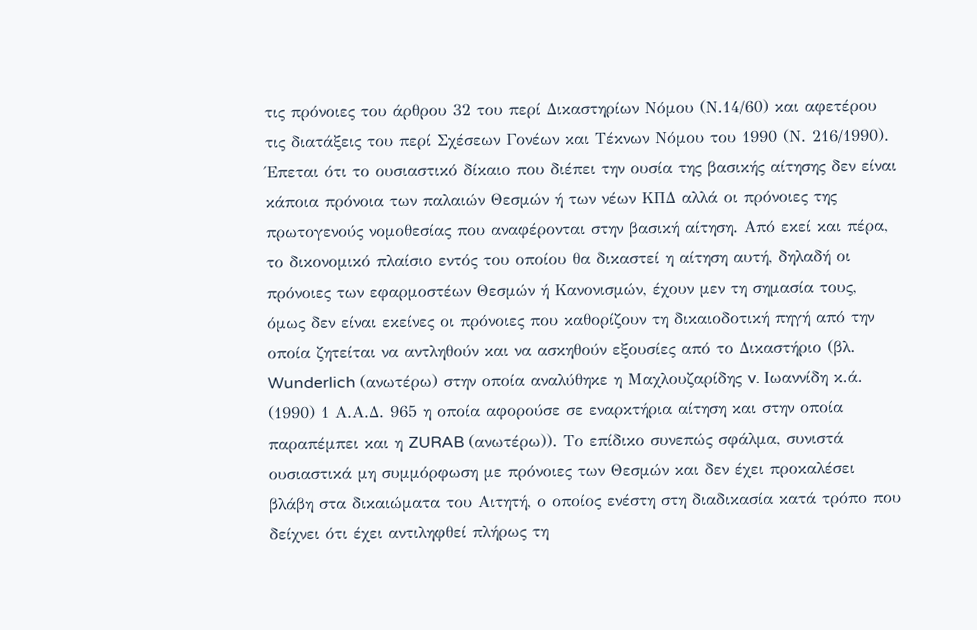τις πρόνοιες του άρθρου 32 του περί Δικαστηρίων Νόμου (Ν.14/60) και αφετέρου τις διατάξεις του περί Σχέσεων Γονέων και Τέκνων Νόμου του 1990 (Ν. 216/1990). Έπεται ότι το ουσιαστικό δίκαιο που διέπει την ουσία της βασικής αίτησης δεν είναι κάποια πρόνοια των παλαιών Θεσμών ή των νέων ΚΠΔ αλλά οι πρόνοιες της πρωτογενούς νομοθεσίας που αναφέρονται στην βασική αίτηση. Από εκεί και πέρα, το δικονομικό πλαίσιο εντός του οποίου θα δικαστεί η αίτηση αυτή, δηλαδή οι πρόνοιες των εφαρμοστέων Θεσμών ή Κανονισμών, έχουν μεν τη σημασία τους, όμως δεν είναι εκείνες οι πρόνοιες που καθορίζουν τη δικαιοδοτική πηγή από την οποία ζητείται να αντληθούν και να ασκηθούν εξουσίες από το Δικαστήριο (βλ. Wunderlich (ανωτέρω) στην οποία αναλύθηκε η Μαχλουζαρίδης v. Ιωαννίδη κ.ά. (1990) 1 Α.Α.Δ. 965 η οποία αφορούσε σε εναρκτήρια αίτηση και στην οποία παραπέμπει και η ZURAB (ανωτέρω)). Το επίδικο συνεπώς σφάλμα, συνιστά ουσιαστικά μη συμμόρφωση με πρόνοιες των Θεσμών και δεν έχει προκαλέσει βλάβη στα δικαιώματα του Αιτητή, ο οποίος ενέστη στη διαδικασία κατά τρόπο που δείχνει ότι έχει αντιληφθεί πλήρως τη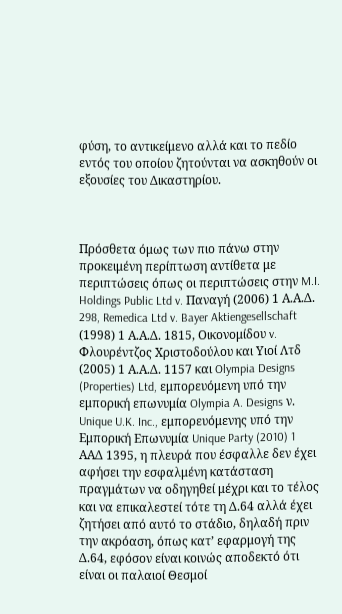φύση, το αντικείμενο αλλά και το πεδίο εντός του οποίου ζητούνται να ασκηθούν οι εξουσίες του Δικαστηρίου.



Πρόσθετα όμως των πιο πάνω στην προκειμένη περίπτωση αντίθετα με περιπτώσεις όπως οι περιπτώσεις στην M.I. Holdings Public Ltd v. Παναγή (2006) 1 Α.Α.Δ. 298, Remedica Ltd v. Bayer Aktiengesellschaft (1998) 1 Α.Α.Δ. 1815, Οικονομίδου v. Φλουρέντζος Χριστοδούλου και Υιοί Λτδ (2005) 1 Α.Α.Δ. 1157 και Olympia Designs (Properties) Ltd, εμπορευόμενη υπό την εμπορική επωνυμία Olympia A. Designs ν. Unique U.K. Inc., εμπορευόμενης υπό την Εμπορική Επωνυμία Unique Party (2010) 1 ΑΑΔ 1395, η πλευρά που έσφαλλε δεν έχει αφήσει την εσφαλμένη κατάσταση πραγμάτων να οδηγηθεί μέχρι και το τέλος και να επικαλεστεί τότε τη Δ.64 αλλά έχει ζητήσει από αυτό το στάδιο, δηλαδή πριν την ακρόαση, όπως κατ’ εφαρμογή της Δ.64, εφόσον είναι κοινώς αποδεκτό ότι είναι οι παλαιοί Θεσμοί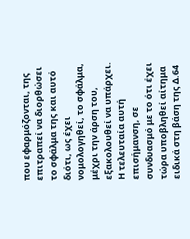που εφαρμόζονται, της επιτραπεί να διορθώσει το σφάλμα της και αυτό διότι, ως έχει νομολογηθεί, το σφάλμα, μέχρι την άρση του, εξακολουθεί να υπάρχει. Η τελευταία αυτή επισήμανση, σε συνδυασμό με το ότι έχει τώρα υποβληθεί αίτημα ειδικά στη βάση της Δ.64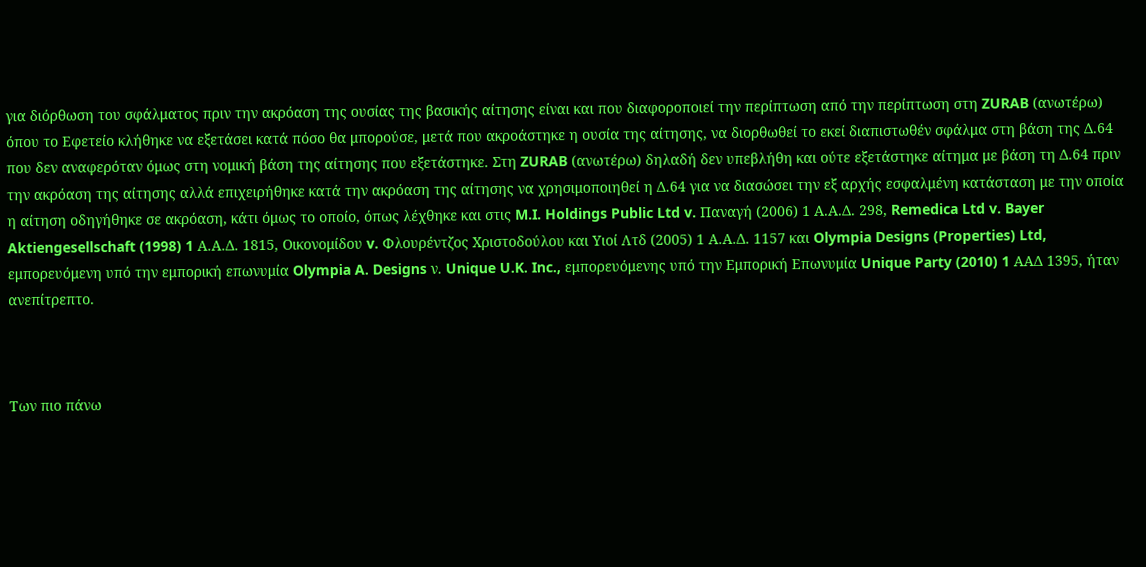για διόρθωση του σφάλματος πριν την ακρόαση της ουσίας της βασικής αίτησης είναι και που διαφοροποιεί την περίπτωση από την περίπτωση στη ZURAB (ανωτέρω) όπου το Εφετείο κλήθηκε να εξετάσει κατά πόσο θα μπορούσε, μετά που ακροάστηκε η ουσία της αίτησης, να διορθωθεί το εκεί διαπιστωθέν σφάλμα στη βάση της Δ.64 που δεν αναφερόταν όμως στη νομική βάση της αίτησης που εξετάστηκε. Στη ZURAB (ανωτέρω) δηλαδή δεν υπεβλήθη και ούτε εξετάστηκε αίτημα με βάση τη Δ.64 πριν την ακρόαση της αίτησης αλλά επιχειρήθηκε κατά την ακρόαση της αίτησης να χρησιμοποιηθεί η Δ.64 για να διασώσει την εξ αρχής εσφαλμένη κατάσταση με την οποία η αίτηση οδηγήθηκε σε ακρόαση, κάτι όμως το οποίο, όπως λέχθηκε και στις M.I. Holdings Public Ltd v. Παναγή (2006) 1 Α.Α.Δ. 298, Remedica Ltd v. Bayer Aktiengesellschaft (1998) 1 Α.Α.Δ. 1815, Οικονομίδου v. Φλουρέντζος Χριστοδούλου και Υιοί Λτδ (2005) 1 Α.Α.Δ. 1157 και Olympia Designs (Properties) Ltd, εμπορευόμενη υπό την εμπορική επωνυμία Olympia A. Designs ν. Unique U.K. Inc., εμπορευόμενης υπό την Εμπορική Επωνυμία Unique Party (2010) 1 ΑΑΔ 1395, ήταν ανεπίτρεπτο.



Των πιο πάνω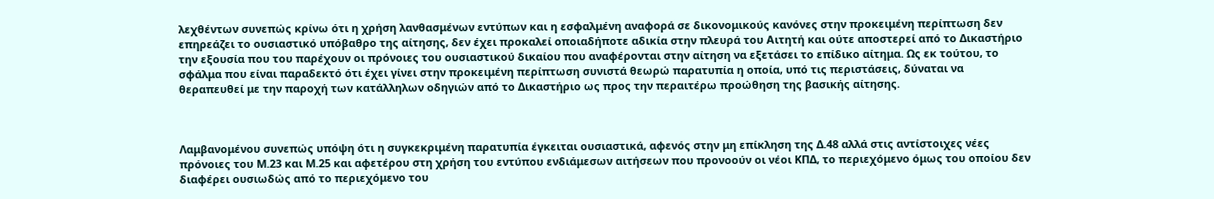λεχθέντων συνεπώς κρίνω ότι η χρήση λανθασμένων εντύπων και η εσφαλμένη αναφορά σε δικονομικούς κανόνες στην προκειμένη περίπτωση δεν επηρεάζει το ουσιαστικό υπόβαθρο της αίτησης, δεν έχει προκαλεί οποιαδήποτε αδικία στην πλευρά του Αιτητή και ούτε αποστερεί από το Δικαστήριο την εξουσία που του παρέχουν οι πρόνοιες του ουσιαστικού δικαίου που αναφέρονται στην αίτηση να εξετάσει το επίδικο αίτημα. Ως εκ τούτου, το σφάλμα που είναι παραδεκτό ότι έχει γίνει στην προκειμένη περίπτωση συνιστά θεωρώ παρατυπία η οποία, υπό τις περιστάσεις, δύναται να θεραπευθεί με την παροχή των κατάλληλων οδηγιών από το Δικαστήριο ως προς την περαιτέρω προώθηση της βασικής αίτησης.



Λαμβανομένου συνεπώς υπόψη ότι η συγκεκριμένη παρατυπία έγκειται ουσιαστικά, αφενός στην μη επίκληση της Δ.48 αλλά στις αντίστοιχες νέες πρόνοιες του Μ.23 και Μ.25 και αφετέρου στη χρήση του εντύπου ενδιάμεσων αιτήσεων που προνοούν οι νέοι ΚΠΔ, το περιεχόμενο όμως του οποίου δεν διαφέρει ουσιωδώς από το περιεχόμενο του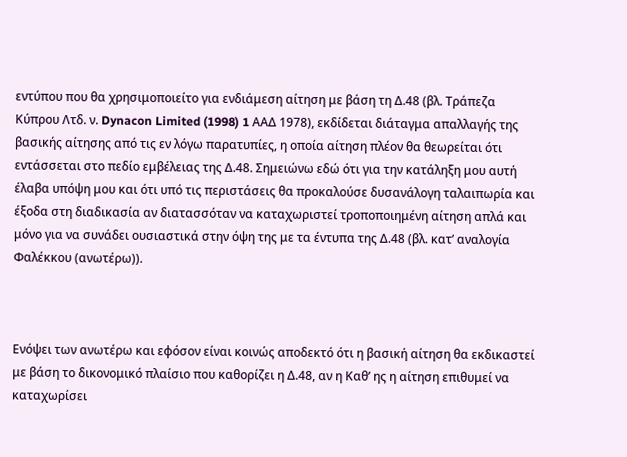εντύπου που θα χρησιμοποιείτο για ενδιάμεση αίτηση με βάση τη Δ.48 (βλ. Tράπεζα Kύπρου Λτδ. ν. Dynacon Limited (1998) 1 ΑΑΔ 1978), εκδίδεται διάταγμα απαλλαγής της βασικής αίτησης από τις εν λόγω παρατυπίες, η οποία αίτηση πλέον θα θεωρείται ότι εντάσσεται στο πεδίο εμβέλειας της Δ.48. Σημειώνω εδώ ότι για την κατάληξη μου αυτή έλαβα υπόψη μου και ότι υπό τις περιστάσεις θα προκαλούσε δυσανάλογη ταλαιπωρία και έξοδα στη διαδικασία αν διατασσόταν να καταχωριστεί τροποποιημένη αίτηση απλά και μόνο για να συνάδει ουσιαστικά στην όψη της με τα έντυπα της Δ.48 (βλ. κατ’ αναλογία Φαλέκκου (ανωτέρω)).



Ενόψει των ανωτέρω και εφόσον είναι κοινώς αποδεκτό ότι η βασική αίτηση θα εκδικαστεί με βάση το δικονομικό πλαίσιο που καθορίζει η Δ.48, αν η Καθ’ ης η αίτηση επιθυμεί να καταχωρίσει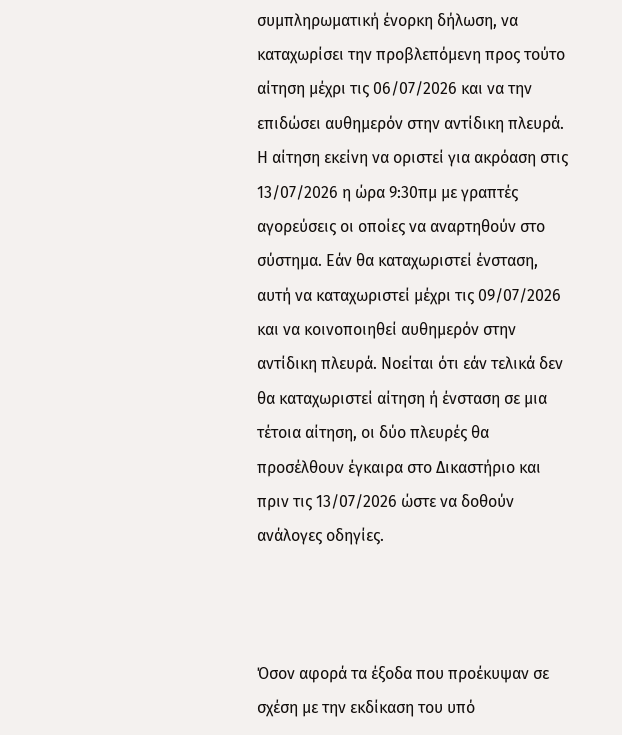συμπληρωματική ένορκη δήλωση, να καταχωρίσει την προβλεπόμενη προς τούτο αίτηση μέχρι τις 06/07/2026 και να την επιδώσει αυθημερόν στην αντίδικη πλευρά. Η αίτηση εκείνη να οριστεί για ακρόαση στις 13/07/2026 η ώρα 9:30πμ με γραπτές αγορεύσεις οι οποίες να αναρτηθούν στο σύστημα. Εάν θα καταχωριστεί ένσταση, αυτή να καταχωριστεί μέχρι τις 09/07/2026 και να κοινοποιηθεί αυθημερόν στην αντίδικη πλευρά. Νοείται ότι εάν τελικά δεν θα καταχωριστεί αίτηση ή ένσταση σε μια τέτοια αίτηση, οι δύο πλευρές θα προσέλθουν έγκαιρα στο Δικαστήριο και πριν τις 13/07/2026 ώστε να δοθούν ανάλογες οδηγίες.



Όσον αφορά τα έξοδα που προέκυψαν σε σχέση με την εκδίκαση του υπό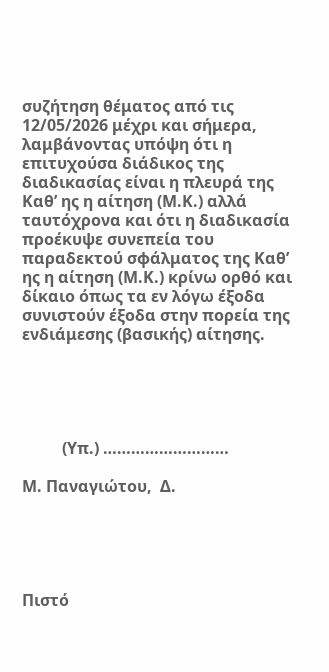συζήτηση θέματος από τις 12/05/2026 μέχρι και σήμερα, λαμβάνοντας υπόψη ότι η επιτυχούσα διάδικος της διαδικασίας είναι η πλευρά της Καθ’ ης η αίτηση (Μ.Κ.) αλλά ταυτόχρονα και ότι η διαδικασία προέκυψε συνεπεία του παραδεκτού σφάλματος της Καθ’ ης η αίτηση (Μ.Κ.) κρίνω ορθό και δίκαιο όπως τα εν λόγω έξοδα συνιστούν έξοδα στην πορεία της ενδιάμεσης (βασικής) αίτησης.





          (Υπ.) ………………………

Μ. Παναγιώτου,  Δ.





Πιστό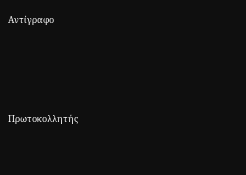Αντίγραφο





Πρωτοκολλητής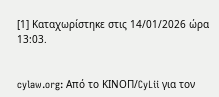[1] Καταχωρίστηκε στις 14/01/2026 ώρα 13:03.


cylaw.org: Από το ΚΙΝOΠ/CyLii για τον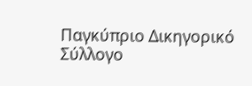Παγκύπριο Δικηγορικό Σύλλογο